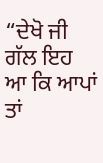“ਦੇਖੋ ਜੀ ਗੱਲ ਇਹ ਆ ਕਿ ਆਪਾਂ ਤਾਂ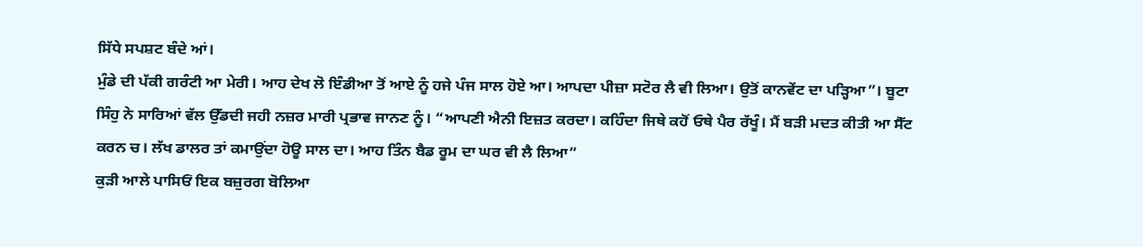ਸਿੱਧੇ ਸਪਸ਼ਟ ਬੰਦੇ ਆਂ।
ਮੁੰਡੇ ਦੀ ਪੱਕੀ ਗਰੰਟੀ ਆ ਮੇਰੀ। ਆਹ ਦੇਖ ਲੋ ਇੰਡੀਆ ਤੋਂ ਆਏ ਨੂੰ ਹਜੇ ਪੰਜ ਸਾਲ ਹੋਏ ਆ। ਆਪਦਾ ਪੀਜ਼ਾ ਸਟੋਰ ਲੈ ਵੀ ਲਿਆ। ਉਤੋਂ ਕਾਨਵੇਂਟ ਦਾ ਪੜ੍ਹਿਆ”। ਬੂਟਾ ਸਿੰਹੁ ਨੇ ਸਾਰਿਆਂ ਵੱਲ ਉੱਡਦੀ ਜਹੀ ਨਜ਼ਰ ਮਾਰੀ ਪ੍ਰਭਾਵ ਜਾਨਣ ਨੂੰ। “ਆਪਣੀ ਐਨੀ ਇਜ਼ਤ ਕਰਦਾ। ਕਹਿੰਦਾ ਜਿਥੇ ਕਹੋਂ ਓਥੇ ਪੈਰ ਰੱਖੂੰ। ਮੈਂ ਬੜੀ ਮਦਤ ਕੀਤੀ ਆ ਸੈੱਟ ਕਰਨ ਚ। ਲੱਖ ਡਾਲਰ ਤਾਂ ਕਮਾਉਂਦਾ ਹੋਊ ਸਾਲ ਦਾ। ਆਹ ਤਿੰਨ ਬੈਡ ਰੂਮ ਦਾ ਘਰ ਵੀ ਲੈ ਲਿਆ”
ਕੁੜੀ ਆਲੇ ਪਾਸਿਓਂ ਇਕ ਬਜ਼ੁਰਗ ਬੋਲਿਆ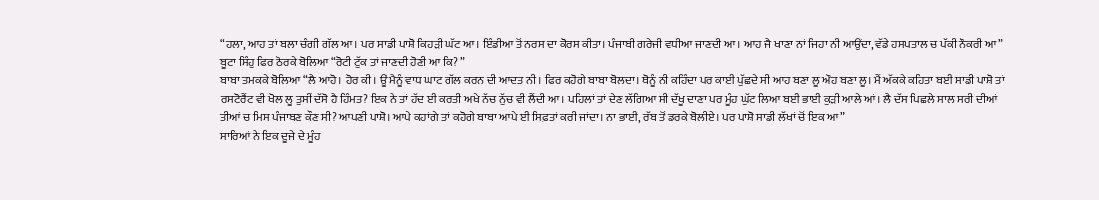“ਹਲਾ, ਆਹ ਤਾਂ ਬਲਾ ਚੰਗੀ ਗੱਲ ਆ। ਪਰ ਸਾਡੀ ਪਾਸ਼ੋ ਕਿਹੜੀ ਘੱਟ ਆ। ਇੰਡੀਆ ਤੋਂ ਨਰਸ ਦਾ ਕੋਰਸ ਕੀਤਾ। ਪੰਜਾਬੀ ਗਰੇਜੀ ਵਧੀਆ ਜਾਣਦੀ ਆ। ਆਹ ਜੈ ਖਾਣਾ ਨਾਂ ਜਿਹਾ ਨੀ ਆਉਂਦਾ, ਵੱਡੇ ਹਸਪਤਾਲ ਚ ਪੱਕੀ ਨੌਕਰੀ ਆ”
ਬੂਟਾ ਸਿੰਹੁ ਫਿਰ ਠੋਰਕੇ ਬੋਲਿਆ “ਰੋਟੀ ਟੁੱਕ ਤਾਂ ਜਾਣਦੀ ਹੋਣੀ ਆ ਕਿ? ”
ਬਾਬਾ ਤਮਕਕੇ ਬੋਲਿਆ “ਲੈ ਆਹੋ। ਹੋਰ ਕੀ। ਊਂ ਮੈਨੂੰ ਵਾਧ ਘਾਟ ਗੱਲ ਕਰਨ ਦੀ ਆਦਤ ਨੀ। ਫਿਰ ਕਹੋਗੇ ਬਾਬਾ ਬੋਲਦਾ। ਥੋਨੂੰ ਨੀ ਕਹਿੰਦਾ ਪਰ ਕਾਈ ਪੁੱਛਦੇ ਸੀ ਆਹ ਬਣਾ ਲੂ ਔਹ ਬਣਾ ਲੂ। ਮੈਂ ਅੱਕਕੇ ਕਹਿਤਾ ਬਈ ਸਾਡੀ ਪਾਸ਼ੋ ਤਾਂ ਰਸਟੋਰੈਂਟ ਵੀ ਖੋਲ ਲੂ ਤੁਸੀਂ ਦੱਸੋ ਹੈ ਹਿੰਮਤ? ਇਕ ਨੇ ਤਾਂ ਹੱਦ ਈ ਕਰਤੀ ਅਖੇ ਨੱਚ ਨੁੱਚ ਵੀ ਲੈਂਦੀ ਆ। ਪਹਿਲਾਂ ਤਾਂ ਦੇਣ ਲੱਗਿਆ ਸੀ ਦੱਖੂ ਦਾਣਾ ਪਰ ਮੂੰਹ ਘੁੱਟ ਲਿਆ ਬਈ ਭਾਈ ਕੁੜੀ ਆਲੇ ਆਂ। ਲੈ ਦੱਸ ਪਿਛਲੇ ਸਾਲ ਸਰੀ ਦੀਆਂ ਤੀਆਂ ਚ ਮਿਸ ਪੰਜਾਬਣ ਕੌਣ ਸੀ? ਆਪਣੀ ਪਾਸ਼ੋ। ਆਪੇ ਕਹਾਂਗੇ ਤਾਂ ਕਹੋਗੇ ਬਾਬਾ ਆਪੇ ਈ ਸਿਫ਼ਤਾਂ ਕਰੀ ਜਾਂਦਾ। ਨਾ ਭਾਈ, ਰੱਬ ਤੋਂ ਡਰਕੇ ਬੋਲੀਏ। ਪਰ ਪਾਸ਼ੋ ਸਾਡੀ ਲੱਖਾਂ ਚੋਂ ਇਕ ਆ”
ਸਾਰਿਆਂ ਨੇ ਇਕ ਦੂਜੇ ਦੇ ਮੂੰਹ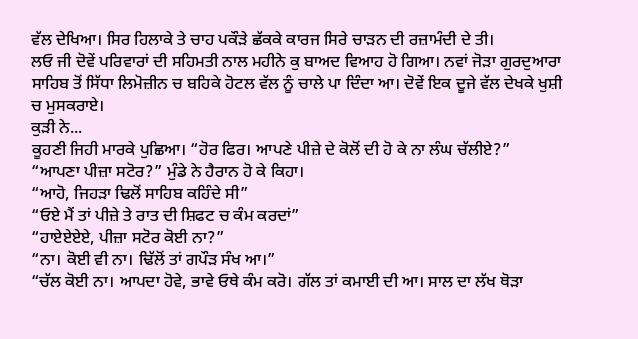ਵੱਲ ਦੇਖਿਆ। ਸਿਰ ਹਿਲਾਕੇ ਤੇ ਚਾਹ ਪਕੌੜੇ ਛੱਕਕੇ ਕਾਰਜ ਸਿਰੇ ਚਾੜਨ ਦੀ ਰਜ਼ਾਮੰਦੀ ਦੇ ਤੀ।
ਲਓ ਜੀ ਦੋਵੇਂ ਪਰਿਵਾਰਾਂ ਦੀ ਸਹਿਮਤੀ ਨਾਲ ਮਹੀਨੇ ਕੁ ਬਾਅਦ ਵਿਆਹ ਹੋ ਗਿਆ। ਨਵਾਂ ਜੋੜਾ ਗੁਰਦੁਆਰਾ ਸਾਹਿਬ ਤੋਂ ਸਿੱਧਾ ਲਿਮੋਜ਼ੀਨ ਚ ਬਹਿਕੇ ਹੋਟਲ ਵੱਲ ਨੂੰ ਚਾਲੇ ਪਾ ਦਿੰਦਾ ਆ। ਦੋਵੇਂ ਇਕ ਦੂਜੇ ਵੱਲ ਦੇਖਕੇ ਖੁਸ਼ੀ ਚ ਮੁਸਕਰਾਏ।
ਕੁੜੀ ਨੇ...
ਕੂਹਣੀ ਜਿਹੀ ਮਾਰਕੇ ਪੁਛਿਆ। “ਹੋਰ ਫਿਰ। ਆਪਣੇ ਪੀਜ਼ੇ ਦੇ ਕੋਲੋਂ ਦੀ ਹੋ ਕੇ ਨਾ ਲੰਘ ਚੱਲੀਏ?”
“ਆਪਣਾ ਪੀਜ਼ਾ ਸਟੋਰ?” ਮੁੰਡੇ ਨੇ ਹੈਰਾਨ ਹੋ ਕੇ ਕਿਹਾ।
“ਆਹੋ, ਜਿਹੜਾ ਢਿਲੋਂ ਸਾਹਿਬ ਕਹਿੰਦੇ ਸੀ”
“ਓਏ ਮੈਂ ਤਾਂ ਪੀਜ਼ੇ ਤੇ ਰਾਤ ਦੀ ਸ਼ਿਫਟ ਚ ਕੰਮ ਕਰਦਾਂ”
“ਹਾਏਏਏਏ, ਪੀਜ਼ਾ ਸਟੋਰ ਕੋਈ ਨਾ?”
“ਨਾ। ਕੋਈ ਵੀ ਨਾ। ਢਿੱਲੋਂ ਤਾਂ ਗਪੌੜ ਸੰਖ ਆ।”
“ਚੱਲ ਕੋਈ ਨਾ। ਆਪਦਾ ਹੋਵੇ, ਭਾਵੇ ਓਥੇ ਕੰਮ ਕਰੋ। ਗੱਲ ਤਾਂ ਕਮਾਈ ਦੀ ਆ। ਸਾਲ ਦਾ ਲੱਖ ਥੋੜਾ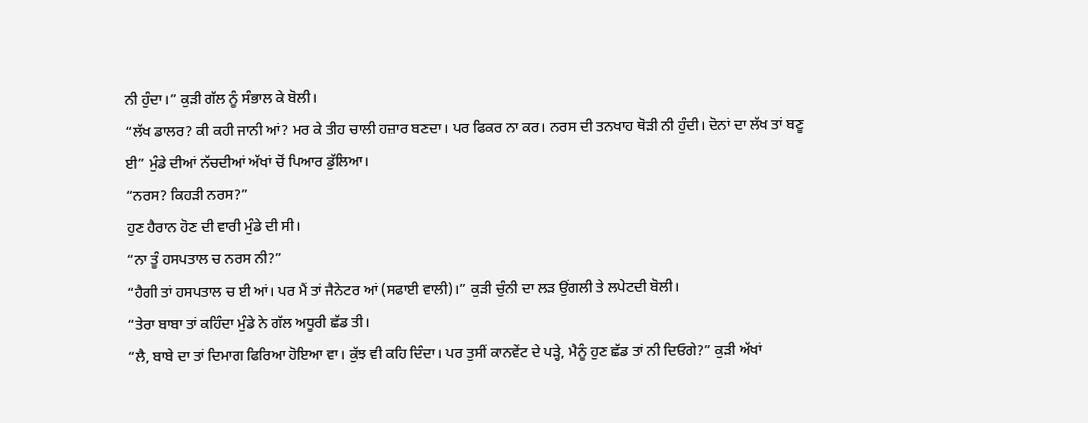ਨੀ ਹੁੰਦਾ।” ਕੁੜੀ ਗੱਲ ਨੂੰ ਸੰਭਾਲ ਕੇ ਬੋਲੀ।
“ਲੱਖ ਡਾਲਰ? ਕੀ ਕਹੀ ਜਾਨੀ ਆਂ? ਮਰ ਕੇ ਤੀਹ ਚਾਲੀ ਹਜ਼ਾਰ ਬਣਦਾ। ਪਰ ਫਿਕਰ ਨਾ ਕਰ। ਨਰਸ ਦੀ ਤਨਖਾਹ ਥੋੜੀ ਨੀ ਹੁੰਦੀ। ਦੋਨਾਂ ਦਾ ਲੱਖ ਤਾਂ ਬਣੂ ਈ” ਮੁੰਡੇ ਦੀਆਂ ਨੱਚਦੀਆਂ ਅੱਖਾਂ ਚੋਂ ਪਿਆਰ ਡੁੱਲਿਆ।
“ਨਰਸ? ਕਿਹੜੀ ਨਰਸ?”
ਹੁਣ ਹੈਰਾਨ ਹੋਣ ਦੀ ਵਾਰੀ ਮੁੰਡੇ ਦੀ ਸੀ।
“ਨਾ ਤੂੰ ਹਸਪਤਾਲ ਚ ਨਰਸ ਨੀ?”
“ਹੈਗੀ ਤਾਂ ਹਸਪਤਾਲ ਚ ਈ ਆਂ। ਪਰ ਮੈਂ ਤਾਂ ਜੈਨੇਟਰ ਆਂ (ਸਫਾਈ ਵਾਲੀ)।” ਕੁੜੀ ਚੁੰਨੀ ਦਾ ਲੜ ਉਂਗਲੀ ਤੇ ਲਪੇਟਦੀ ਬੋਲੀ।
“ਤੇਰਾ ਬਾਬਾ ਤਾਂ ਕਹਿੰਦਾ ਮੁੰਡੇ ਨੇ ਗੱਲ ਅਧੂਰੀ ਛੱਡ ਤੀ।
“ਲੈ, ਬਾਬੇ ਦਾ ਤਾਂ ਦਿਮਾਗ ਫਿਰਿਆ ਹੋਇਆ ਵਾ। ਕੁੱਝ ਵੀ ਕਹਿ ਦਿੰਦਾ। ਪਰ ਤੁਸੀਂ ਕਾਨਵੇਂਟ ਦੇ ਪੜ੍ਹੇ, ਮੈਨੂੰ ਹੁਣ ਛੱਡ ਤਾਂ ਨੀ ਦਿਓਗੇ?” ਕੁੜੀ ਅੱਖਾਂ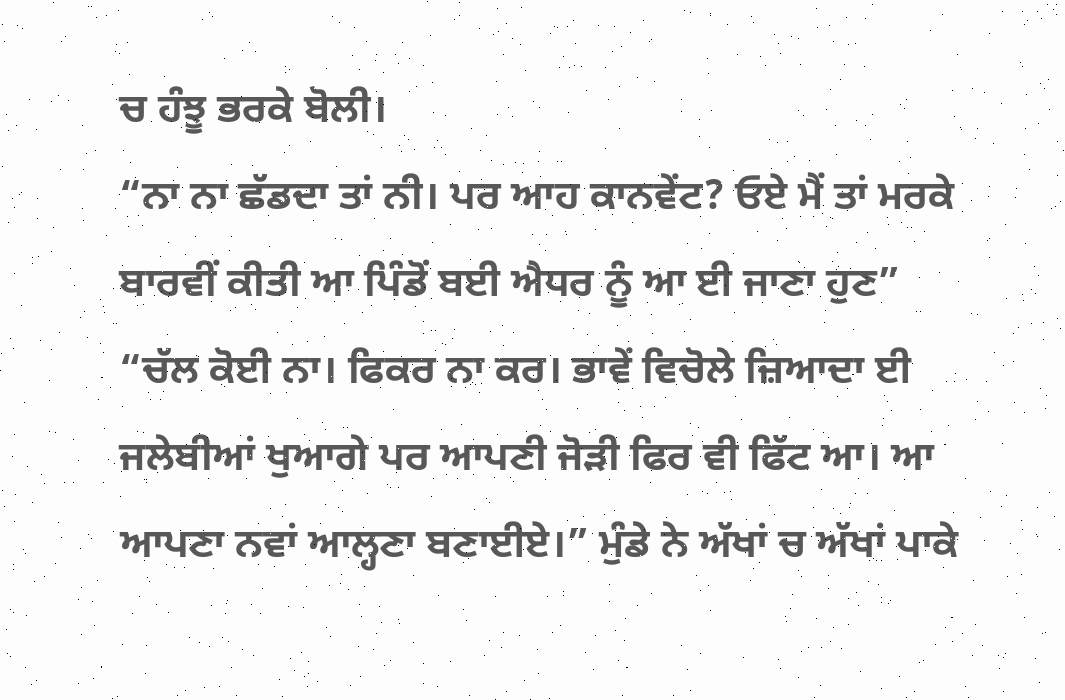ਚ ਹੰਝੂ ਭਰਕੇ ਬੋਲੀ।
“ਨਾ ਨਾ ਛੱਡਦਾ ਤਾਂ ਨੀ। ਪਰ ਆਹ ਕਾਨਵੇਂਟ? ਓਏ ਮੈਂ ਤਾਂ ਮਰਕੇ ਬਾਰਵੀਂ ਕੀਤੀ ਆ ਪਿੰਡੋਂ ਬਈ ਐਧਰ ਨੂੰ ਆ ਈ ਜਾਣਾ ਹੁਣ”
“ਚੱਲ ਕੋਈ ਨਾ। ਫਿਕਰ ਨਾ ਕਰ। ਭਾਵੇਂ ਵਿਚੋਲੇ ਜ਼ਿਆਦਾ ਈ ਜਲੇਬੀਆਂ ਖੁਆਗੇ ਪਰ ਆਪਣੀ ਜੋੜੀ ਫਿਰ ਵੀ ਫਿੱਟ ਆ। ਆ ਆਪਣਾ ਨਵਾਂ ਆਲ੍ਹਣਾ ਬਣਾਈਏ।” ਮੁੰਡੇ ਨੇ ਅੱਖਾਂ ਚ ਅੱਖਾਂ ਪਾਕੇ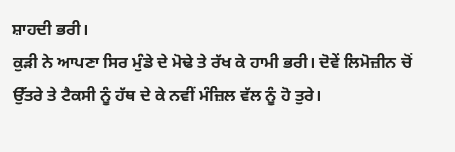ਸ਼ਾਹਦੀ ਭਰੀ।
ਕੁੜੀ ਨੇ ਆਪਣਾ ਸਿਰ ਮੁੰਡੇ ਦੇ ਮੋਢੇ ਤੇ ਰੱਖ ਕੇ ਹਾਮੀ ਭਰੀ। ਦੋਵੇਂ ਲਿਮੋਜ਼ੀਨ ਚੋਂ ਉੱਤਰੇ ਤੇ ਟੈਕਸੀ ਨੂੰ ਹੱਥ ਦੇ ਕੇ ਨਵੀਂ ਮੰਜ਼ਿਲ ਵੱਲ ਨੂੰ ਹੋ ਤੁਰੇ।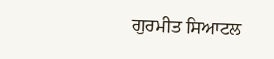ਗੁਰਮੀਤ ਸਿਆਟਲ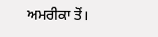ਅਮਰੀਕਾ ਤੋਂ।